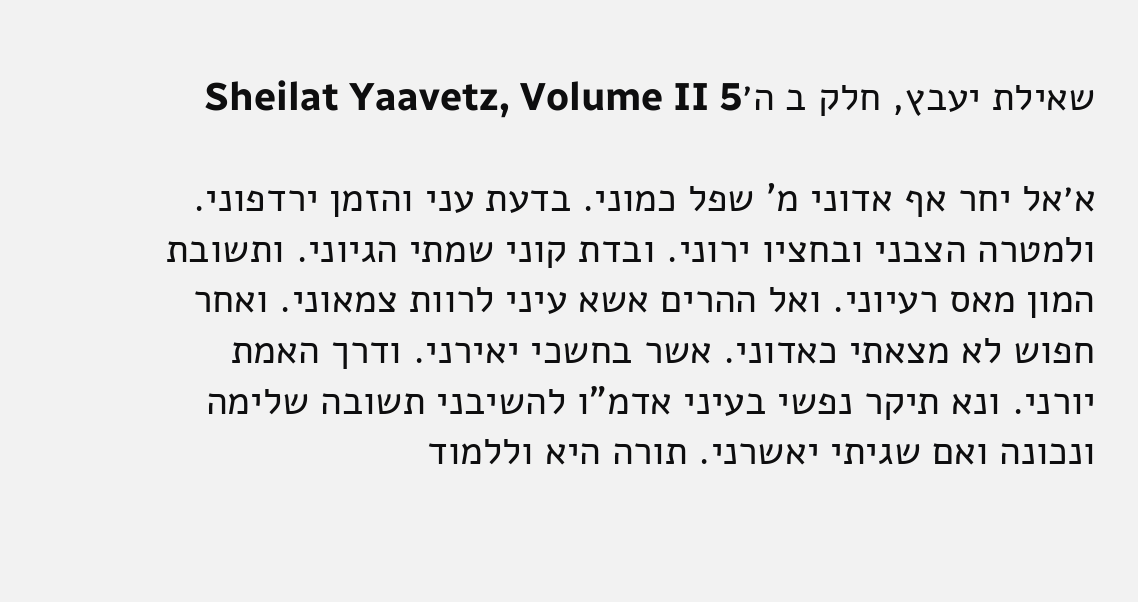שאילת יעבץ, חלק ב ה׳Sheilat Yaavetz, Volume II 5

א׳אל יחר אף אדוני מ' שפל כמוני. בדעת עני והזמן ירדפוני. ולמטרה הצבני ובחציו ירוני. ובדת קוני שמתי הגיוני. ותשובת המון מאס רעיוני. ואל ההרים אשא עיני לרוות צמאוני. ואחר חפוש לא מצאתי כאדוני. אשר בחשכי יאירני. ודרך האמת יורני. ונא תיקר נפשי בעיני אדמ"ו להשיבני תשובה שלימה ונכונה ואם שגיתי יאשרני. תורה היא וללמוד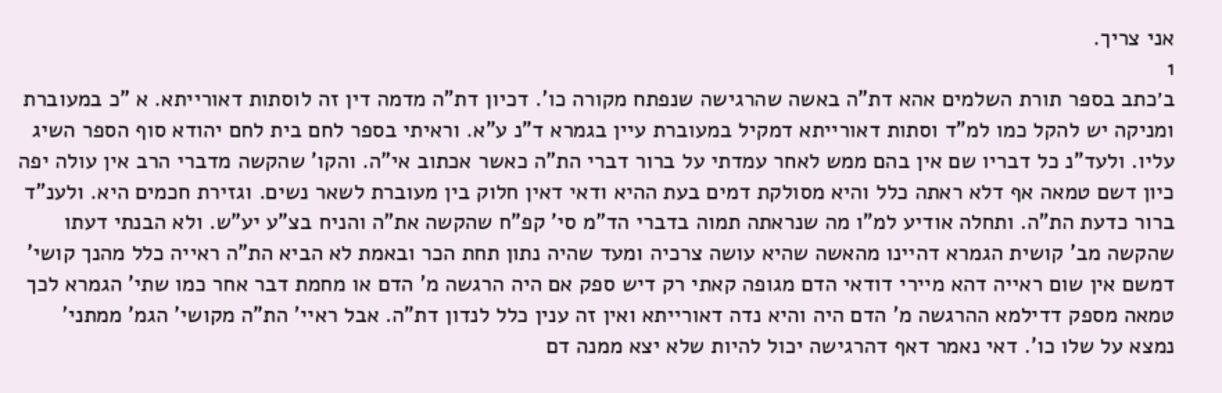אני צריך.
1
ב׳כתב בספר תורת השלמים אהא דת"ה באשה שהרגישה שנפתח מקורה כו'. דכיון דת"ה מדמה דין זה לוסתות דאורייתא. א "כ במעוברת ומניקה יש להקל כמו למ"ד וסתות דאורייתא דמקיל במעוברת עיין בגמרא ד"נ ע"א. וראיתי בספר לחם בית לחם יהודא סוף הספר השיג עליו. ולעד"נ כל דבריו שם אין בהם ממש לאחר עמדתי על ברור דברי הת"ה כאשר אכתוב אי"ה. והקו' שהקשה מדברי הרב אין עולה יפה כיון דשם טמאה אף דלא ראתה כלל והיא מסולקת דמים בעת ההיא ודאי דאין חלוק בין מעוברת לשאר נשים. וגזירת חכמים היא. ולענ"ד ברור כדעת הת"ה. ותחלה אודיע למ"ו מה שנראתה תמוה בדברי הד"מ סי' קפ"ח שהקשה את"ה והניח בצ"ע יע"ש. ולא הבנתי דעתו שהקשה מב' קושית הגמרא דהיינו מהאשה שהיא עושה צרכיה ומעד שהיה נתון תחת הכר ובאמת לא הביא הת"ה ראייה כלל מהנך קושי' דמשם אין שום ראייה דהא מיירי דודאי הדם מגופה קאתי רק דיש ספק אם היה הרגשה מ' הדם או מחמת דבר אחר כמו שתי' הגמרא לכך טמאה מספק דדילמא ההרגשה מ' הדם היה והיא נדה דאורייתא ואין זה ענין כלל לנדון דת"ה. אבל ראיי' הת"ה מקושי' הגמ' ממתני' נמצא על שלו כו'. דאי נאמר דאף דהרגישה יכול להיות שלא יצא ממנה דם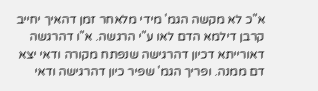א"כ לא מקשה הגמ' מידי מלאחר זמן דהאיך יחייב קרבן דילמא הדם לאו ע"י הרגשה. א"ו דהרגשה דאורייתא דכיון דהרגישה שנפתח מקורה ודאי יצא דם ממנה. ופריך הגמ' שפיר כיון דהרגישה ודאי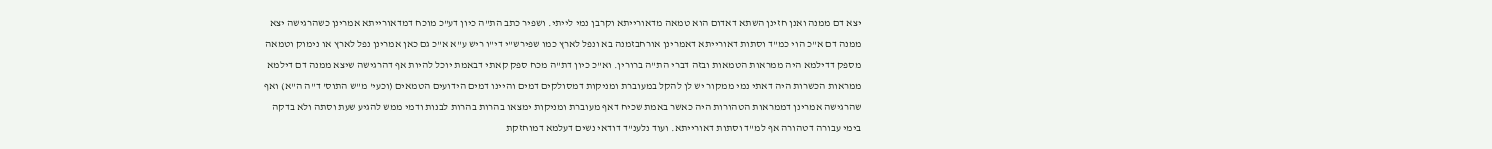יצא דם ממנה ואנן חזינן השתא דאדום הוא טמאה מדאורייתא וקרבן נמי לייתי. ושפיר כתב הת"ה כיון דע"כ מוכח דמדאורייתא אמרינן כשהרגישה יצא ממנה דם א"כ הוי כמ"ד וסתות דאורייתא דאמרינן אורחבזמנה בא ונפל לארץ כמו שפירש"י די"ו ריש ע"א א"כ גם כאן אמרינן נפל לארץ או נימוק וטמאה מספק דדילמא היה ממראות הטמאות ובזה דברי הת"ה ברורין. וא"כ כיון דת"ה מכח ספק קאתי דבאמת יוכל להיות אף דהרגישה שיצא ממנה דם דילמא ממראות הכשרות היה דאתי נמי ממקור יש לן להקל במעוברת ומניקות דמסולקים דמים והיינו דמים הידועים הטמאים (וכעי' מ"ש התוס' ד"ה ה"א) ואף שהרגישה אמרינן דממראות הטהורות היה כאשר באמת שכיח דאף מעוברת ומניקות ימצאו בהרות בהרות לבנות ודמי ממש להגיע שעת וסתה ולא בדקה בימי עבורה דטהורה אף למ"ד וסתות דאורייתא. ועוד נלענ"ד דודאי נשים דעלמא דמוחזקת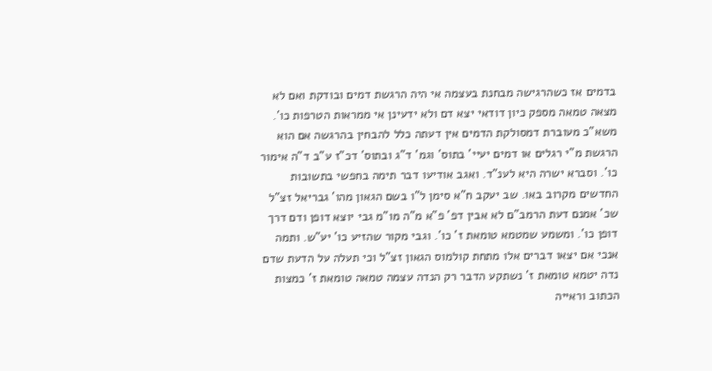בדמים אז כשהרגישה מבחנת בעצמה אי היה הרגשת דמים ובודקת ואם לא מצאה טמאה מספק כיון דודאי יצא דם ולא ידעינן אי ממראות הטרפות כו'. משא"כ מעוברת דמסולקת הדמים אין דעתה כלל להבחין בהרגשה אם הוא הרגשת מ"י רגלים או דמים יעיי' בתוס' וגמ' ד"ג ובתוס' דכ"ז ע"ב ד"ה אימור כו'. וסברא ישרה היא לענ"ד. ואגב אודיעו דבר תימה בחפשי בתשובות החדשים מקרוב באו. שב יעקב ח"א סימן ל"ו בשם הגאון מהו' גבריאל זצ"ל שכ' אמנם דעת הרמב"ם לא אבין דפ' פ"א מ"ה מו"מ גבי יוצא דופן ודם דרך דופן כו'. ומשמע שמטמא טומאת ז' כו'. וגבי מקור שהזיע כו' יע"ש. ותמה אנכי אם יצאו דברים אלו מתחת קולמוס הגאון זצ"ל וכי תעלה על הדעת שדם נדה יטמא טומאת ז' נשתקע הדבר רק הנדה עצמה טמאה טומאת ז' כמצות הכתוב וראייה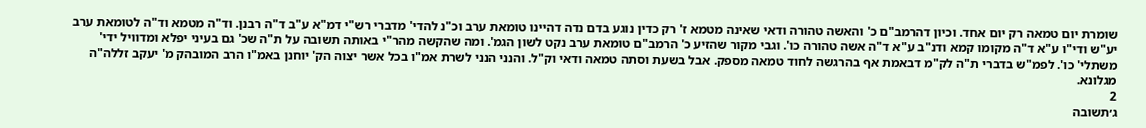שומרת יום טמאה רק יום אחד. וכיון דהרמב"ם כ' והאשה טהורה ודאי שאינה מטמא ז' רק כדין נוגע בדם נדה דהיינו טומאת ערב וכ"נ להדי' מדברי רש"י דמ"א ע"ב ד"ה רבנן. וד"ה מטמא וד"ה לטומאת ערב יע"ש ודי"ו ע"א ד"ה מקומו קמא ודנ"ב ע"א ד"ה אשה טהורה כו'. וגבי מקור שהזיע כ' הרמב"ם טומאת ערב נקט לשון הגמ'. ומה שהקשה מהר"י באותה תשובה על ת"ה שכ' גם בעיני יפלא ומדוויל ידי' משתלי' כו'. לפמ"ש בדברי ת"ה לק"מ דבאמת אף בהרגשה לחוד טמאה מספק. אבל בשעת וסתה טמאה ודאי וק"ל. והנני הנני לשרת אמ"ו בכל אשר יצוה הק' יוחנן באמ"ו הרב המובהק מ' יעקב זללה"ה מגלונא.
2
ג׳תשובה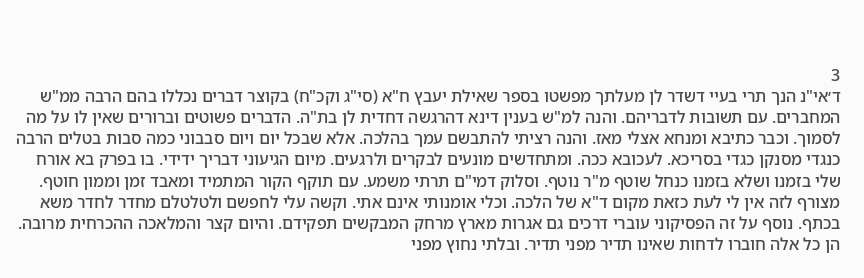3
ד׳אי"נ הנך תרי בעיי דשדר לן מעלתך מפשטו בספר שאילת יעבץ ח"א (סי"ג וקכ"ח) בקוצר דברים נכללו בהם הרבה ממ"ש המחברים. עם תשובות לדבריהם. והנה למ"ש בענין דינא דהרגשה דחדית לן בת"ה. הדברים פשוטים וברורים שאין לו על מה לסמוך. וכבר כתיבא ומנחא אצלי מאז. והנה רציתי להתבשם עמך בהלכה. אלא שבכל יום ויום סבבוני כמה סבות בטלים הרבה כנגדי מסנקן כגדי בסריכא. לעכובא ככה. ומתחדשים מונעים לבקרים ולרגעים. מיום הגיעוני דבריך ידידי. בו בפרק בא אורח שלי בזמנו ושלא בזמנו כנחל שוטף מ"ר נוטף. וסלוק דמי"ם תרתי משמע. עם תוקף הקור המתמיד ומאבד זמן וממון חוטף. מצורף לזה אין לי לעת כזאת מקום ד"א של הלכה. וכלי אומנותי אינם אתי. וקשה עלי לחפשם ולטלטלם מחדר לחדר משא בכתף. נוסף על זה הפסיקוני עוברי דרכים גם אגרות מארץ מרחק המבקשים תפקידם. והיום קצר והמלאכה ההכרחית מרובה. הן כל אלה חוברו לדחות שאינו תדיר מפני תדיר. ובלתי נחוץ מפני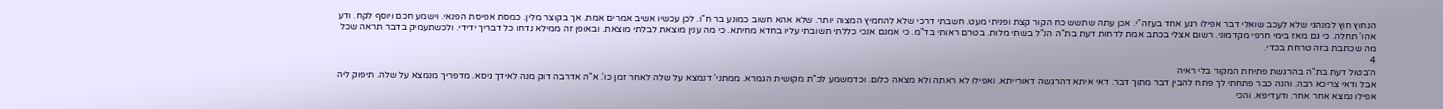הנחוץ חוץ למנהגי שלא לעכב שואלי דבר אפילו רגע אחד בעזה"י. אכן עתה שתשש כח הקור קצת ופניתי מעט. חשבתי דרכי שלא להחמיץ המצוה יותר. שלא אהא חשוב כמונע בר ח"ו. לכן עכשיו אשיב אמרים אמת. אך בקוצר מלין. כמסת אפיסת הפנאי. וישמע חכם ויוסף לקח. ודע אהו' תחלה. כי גם מאז בימי חרפי מקדמוני. רשום אצלי בכתב אמת לדחות דעת בת"ה הנ"ל בשתי מלות. בטרם ראותי בד"מ. כי אמנם אנכי כללתי תשובתי עליו בחדא מחיתא. כי מה ענין מוצאת לבלתי מוצאת. ובאופן זה ממילא נדחו כל דבריך ידידי. ולכשתעמיק בדבר תראה שכל מה שכתבת בזה טרחת בכדי.
4
ה׳בטול דעת בת"ה בהרגשת פתיחת המקור בלי ראיה
אבל ודאי צריכא רבה. והנה כבר פתחתי לך פתח להבין דבר מתוך דבר. דאי איתא דהרגשה דאורייתא. ואפילו לא ראתה ולא מצאה כלום. וכדמשמע לכ"ת מקושית הגמרא. ממתני' דנמצא על שלה לאחר זמן כו'. א"ה אדרבה דוק מנה לאידך גיסא. מדפריך מנמצא על שלה. תיפוק ליה אפילו נמצא אחר אחר. ודעדיפא. והכי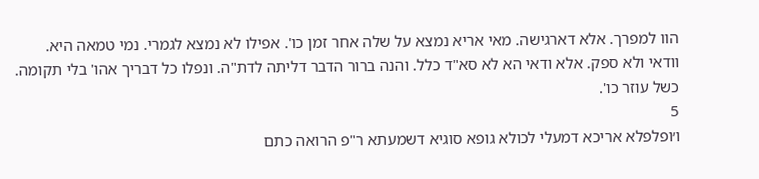הוו למפרך. אלא דארגישה. מאי אריא נמצא על שלה אחר זמן כו'. אפילו לא נמצא לגמרי. נמי טמאה היא. וודאי ולא ספק. אלא ודאי הא לא סא"ד כלל. והנה ברור הדבר דליתה לדת"ה. ונפלו כל דבריך אהו' בלי תקומה. כשל עוזר כו'.
5
ו׳ופלפלא אריכא דמעלי לכולא גופא סוגיא דשמעתא ר"פ הרואה כתם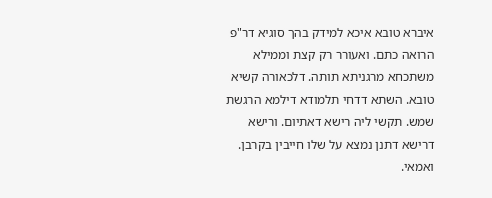איברא טובא איכא למידק בהך סוגיא דר"פ הרואה כתם. ואעורר רק קצת וממילא משתכחא מרגניתא תותה. דלכאורה קשיא טובא. השתא דדחי תלמודא דילמא הרגשת שמש. תקשי ליה רישא דאתיום. ורישא דרישא דתנן נמצא על שלו חייבין בקרבן. ואמאי.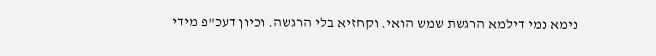נימא נמי דילמא הרגשת שמש הואי. וקחזיא בלי הרגשה. וכיון דעכ"פ מידי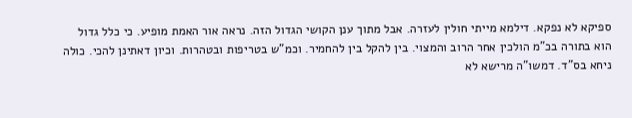ספיקא לא נפקא. דילמא מייתי חולין לעזרה. אבל מתוך ענן הקושי הגדול הזה. נראה אור האמת מופיע. כי כלל גדול הוא בתורה בכ"מ הולכין אחר הרוב והמצוי. בין להקל בין להחמיר. וכמ"ש בטריפות ובטהרות. וכיון דאתינן להכי. כולה ניחא בס"ד. דמשו"ה מרישא לא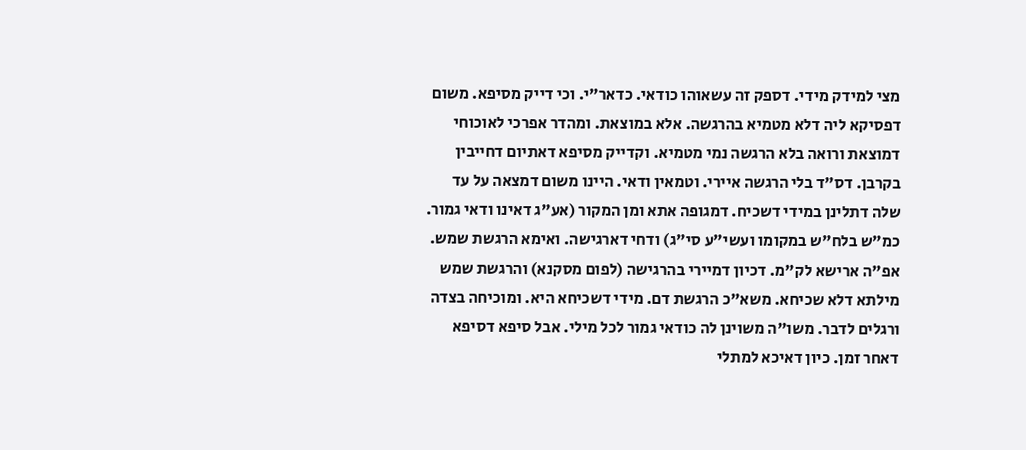מצי למידק מידי. דספק זה עשאוהו כודאי. כדאר"י. וכי דייק מסיפא. משום דפסיקא ליה דלא מטמיא בהרגשה. אלא במוצאת. ומהדר אפרכי לאוכוחי דמוצאת ורואה בלא הרגשה נמי מטמיא. וקדייק מסיפא דאתיום דחייבין בקרבן. דס"ד בלי הרגשה איירי. וטמאין ודאי. היינו משום דמצאה על עד שלה דתלינן במידי דשכיח. דמגופה אתא ומן המקור (אע"ג דאינו ודאי גמור. כמ"ש בלח"ש במקומו ועשי"ע סי"ג) ודחי דארגישה. ואימא הרגשת שמש. אפ"ה ארישא לק"מ. דכיון דמיירי בהרגישה (לפום מסקנא) והרגשת שמש מילתא דלא שכיחא. משא"כ הרגשת דם. מידי דשכיחא היא. ומוכיחה בצדה ורגלים לדבר. משו"ה משוינן לה כודאי גמור לכל מילי. אבל סיפא דסיפא דאחר זמן. כיון דאיכא למתלי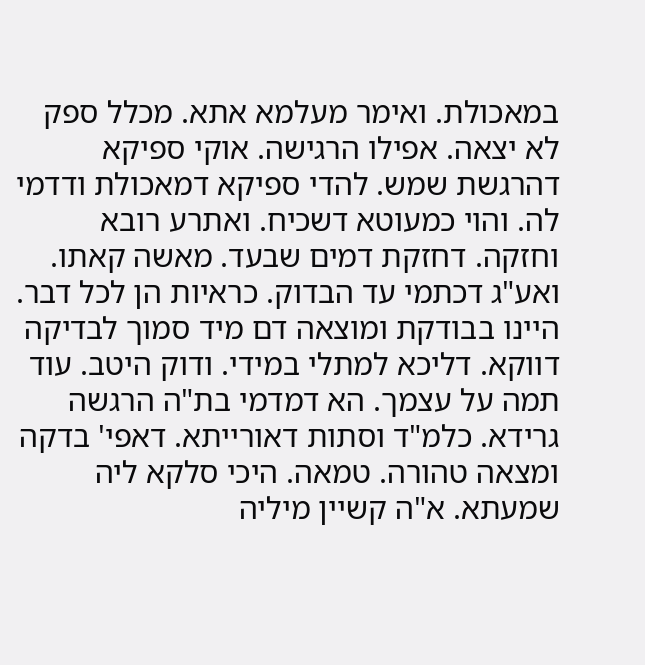במאכולת. ואימר מעלמא אתא. מכלל ספק לא יצאה. אפילו הרגישה. אוקי ספיקא דהרגשת שמש. להדי ספיקא דמאכולת ודדמי לה. והוי כמעוטא דשכיח. ואתרע רובא וחזקה. דחזקת דמים שבעד. מאשה קאתו. ואע"ג דכתמי עד הבדוק. כראיות הן לכל דבר. היינו בבודקת ומוצאה דם מיד סמוך לבדיקה דווקא. דליכא למתלי במידי. ודוק היטב. עוד תמה על עצמך. הא דמדמי בת"ה הרגשה גרידא. כלמ"ד וסתות דאורייתא. דאפי' בדקה ומצאה טהורה. טמאה. היכי סלקא ליה שמעתא. א"ה קשיין מיליה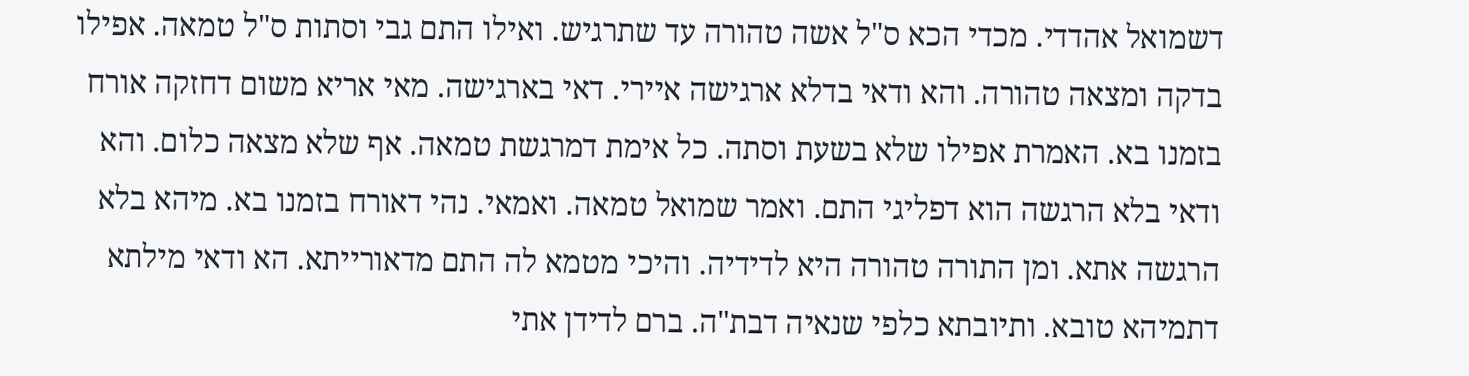דשמואל אהדדי. מכדי הכא ס"ל אשה טהורה עד שתרגיש. ואילו התם גבי וסתות ס"ל טמאה. אפילו בדקה ומצאה טהורה. והא ודאי בדלא ארגישה איירי. דאי בארגישה. מאי אריא משום דחזקה אורח בזמנו בא. האמרת אפילו שלא בשעת וסתה. כל אימת דמרגשת טמאה. אף שלא מצאה כלום. והא ודאי בלא הרגשה הוא דפליגי התם. ואמר שמואל טמאה. ואמאי. נהי דאורח בזמנו בא. מיהא בלא הרגשה אתא. ומן התורה טהורה היא לדידיה. והיכי מטמא לה התם מדאורייתא. הא ודאי מילתא דתמיהא טובא. ותיובתא כלפי שנאיה דבת"ה. ברם לדידן אתי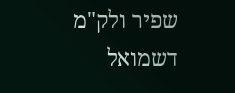שפיר ולק"מ דשמואל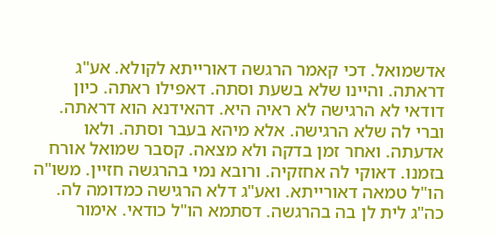אדשמואל. דכי קאמר הרגשה דאורייתא לקולא. אע"ג דראתה. והיינו שלא בשעת וסתה. דאפילו ראתה. כיון דודאי לא הרגישה לא ראיה היא. דהאידנא הוא דראתה. וברי לה שלא הרגישה. אלא מיהא בעבר וסתה. ולאו אדעתה. ואחר זמן בדקה ולא מצאה. קסבר שמואל אורח בזמנו. דאוקי לה אחזקיה. ורובא נמי בהרגשה חזיין. משו"ה הו"ל טמאה דאורייתא. ואע"ג דלא הרגישה כמדומה לה. כה"ג לית לן בה בהרגשה. דסתמא הו"ל כודאי. אימור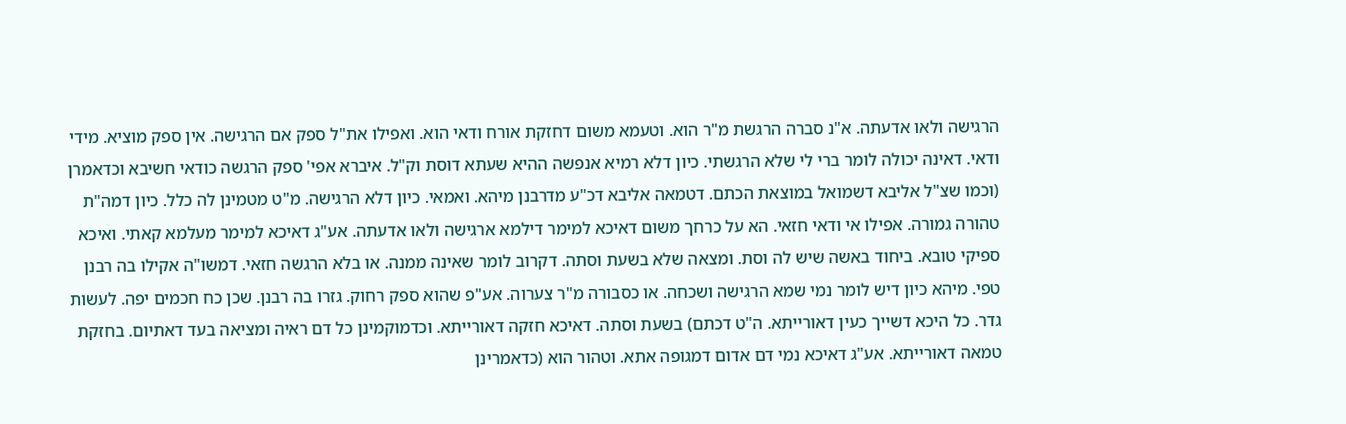הרגישה ולאו אדעתה. א"נ סברה הרגשת מ"ר הוא. וטעמא משום דחזקת אורח ודאי הוא. ואפילו את"ל ספק אם הרגישה. אין ספק מוציא. מידי ודאי. דאינה יכולה לומר ברי לי שלא הרגשתי. כיון דלא רמיא אנפשה ההיא שעתא דוסת וק"ל. איברא אפי' ספק הרגשה כודאי חשיבא וכדאמרן (וכמו שצ"ל אליבא דשמואל במוצאת הכתם. דטמאה אליבא דכ"ע מדרבנן מיהא. ואמאי. כיון דלא הרגישה. מ"ט מטמינן לה כלל. כיון דמה"ת טהורה גמורה. אפילו אי ודאי חזאי. הא על כרחך משום דאיכא למימר דילמא ארגישה ולאו אדעתה. אע"ג דאיכא למימר מעלמא קאתי. ואיכא ספיקי טובא. ביחוד באשה שיש לה וסת. ומצאה שלא בשעת וסתה. דקרוב לומר שאינה ממנה. או בלא הרגשה חזאי. דמשו"ה אקילו בה רבנן טפי. מיהא כיון דיש לומר נמי שמא הרגישה ושכחה. או כסבורה מ"ר צערוה. אע"פ שהוא ספק רחוק. גזרו בה רבנן. שכן כח חכמים יפה. לעשות גדר. כל היכא דשייך כעין דאורייתא. ה"ט דכתם) בשעת וסתה. דאיכא חזקה דאורייתא. וכדמוקמינן כל דם ראיה ומציאה בעד דאתיום. בחזקת טמאה דאורייתא. אע"ג דאיכא נמי דם אדום דמגופה אתא. וטהור הוא (כדאמרינן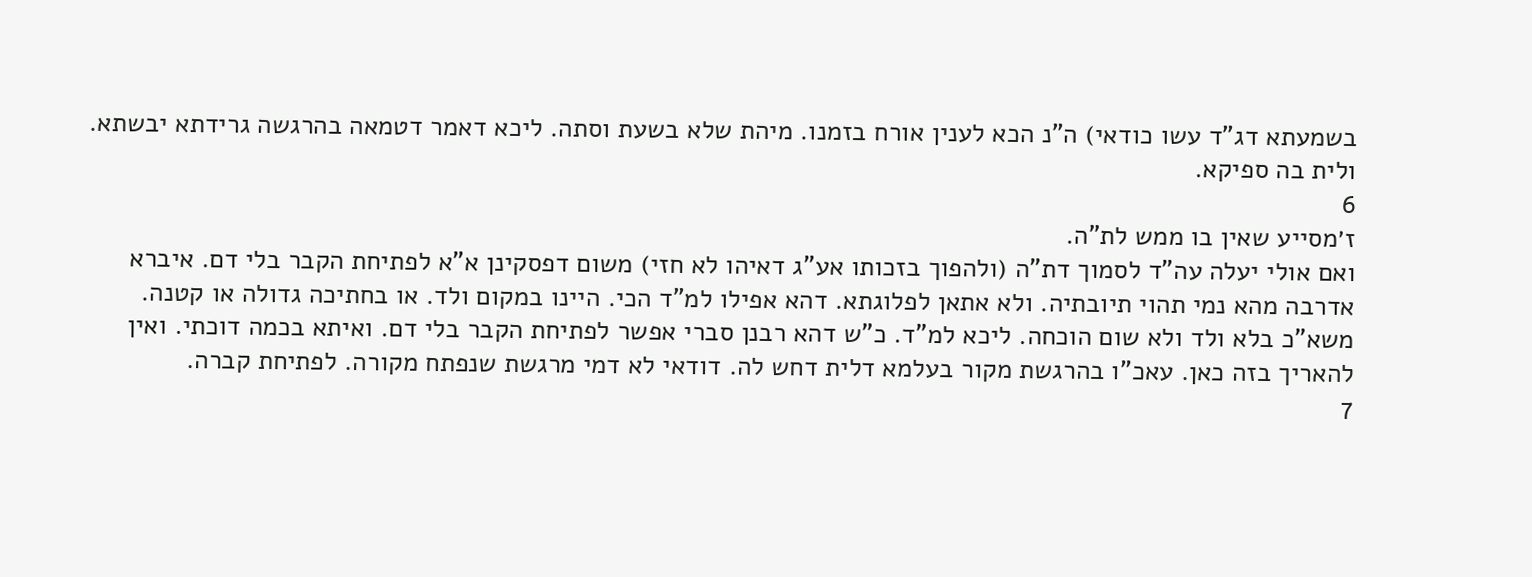בשמעתא דג"ד עשו כודאי) ה"נ הכא לענין אורח בזמנו. מיהת שלא בשעת וסתה. ליכא דאמר דטמאה בהרגשה גרידתא יבשתא. ולית בה ספיקא.
6
ז׳מסייע שאין בו ממש לת"ה.
ואם אולי יעלה עה"ד לסמוך דת"ה (ולהפוך בזכותו אע"ג דאיהו לא חזי) משום דפסקינן א"א לפתיחת הקבר בלי דם. איברא אדרבה מהא נמי תהוי תיובתיה. ולא אתאן לפלוגתא. דהא אפילו למ"ד הכי. היינו במקום ולד. או בחתיכה גדולה או קטנה. משא"כ בלא ולד ולא שום הוכחה. ליכא למ"ד. כ"ש דהא רבנן סברי אפשר לפתיחת הקבר בלי דם. ואיתא בכמה דוכתי. ואין להאריך בזה כאן. עאכ"ו בהרגשת מקור בעלמא דלית דחש לה. דודאי לא דמי מרגשת שנפתח מקורה. לפתיחת קברה.
7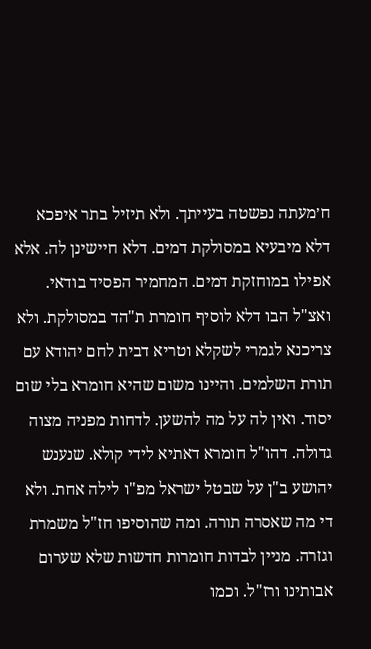ח׳מעתה נפשטה בעייתך. ולא תיזיל בתר איפכא דלא מיבעיא במסולקת דמים. דלא חיישינן לה. אלא אפילו במוחזקת דמים. המחמיר הפסיד בודאי. ואצ"ל הבו דלא לוסיף חומרת ת"הד במסולקת. ולא צריכנא לגמרי לשקלא וטריא דבית לחם יהודא עם תורת השלמים. והיינו משום שהיא חומרא בלי שום יסוד. ואין לה על מה להשען. לדחות מפניה מצוה גדולה. דהו"ל חומרא דאתיא לידי קולא. שנענש יהושע ב"ן על שבטל ישראל מפ"ו לילה אחת. ולא די מה שאסרה תורה. ומה שהוסיפו חז"ל משמרת וגזרה. מניין לבדות חומרות חדשות שלא שערום אבותינו ורז"ל. וכמו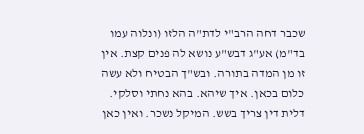שכבר דחה הרב"י לדת"ה הלזו (ונלוה עמו בד"מ) אע"ג דבש"ע נושא לה פנים קצת. אין זו מן המדה בתורה. ובש"ך הבטיח ולא עשה כלום בכאן. איך שיהא. בהא נחתי וסלקי. דלית דין צריך בשש. המיקל נשכר. ואין כאן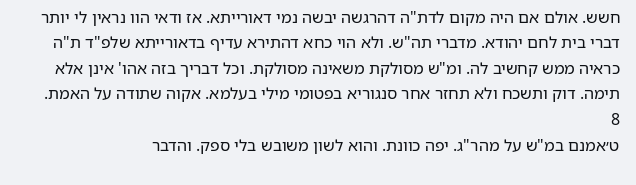חשש. אולם אם היה מקום לדת"ה דהרגשה יבשה נמי דאורייתא. אז ודאי הוו נראין לי יותר דברי בית לחם יהודא. מדברי תה"ש. ולא הוי כחא דהתירא עדיף בדאורייתא שלפ"ד ת"ה כראיה ממש קחשיב לה. ומ"ש מסולקת משאינה מסולקת. וכל דבריך בזה אהו' אינן אלא תימה. דוק ותשכח ולא תחזר אחר סנגוריא בפטומי מילי בעלמא. אקוה שתודה על האמת.
8
ט׳אמנם במ"ש על מהר"ג. יפה כוונת. והוא לשון משובש בלי ספק. והדבר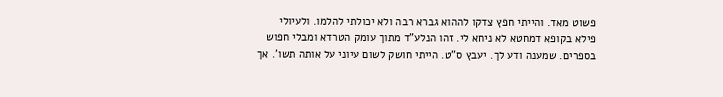פשוט מאד. והייתי חפץ צדקו לההוא גברא רבה ולא יכולתי להלמו. ולעיולי פילא בקופא דמחטא לא ניחא לי. זהו הנלע"ד מתוך עומק הטרדא ומבלי חפוש בספרים. שמענה ודע לך. יעבץ ס"ט. הייתי חושק לשום עיוני על אותה תשו'. אך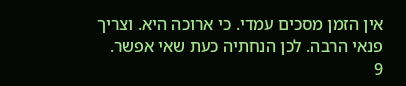אין הזמן מסכים עמדי. כי ארוכה היא. וצריך פנאי הרבה. לכן הנחתיה כעת שאי אפשר.
9